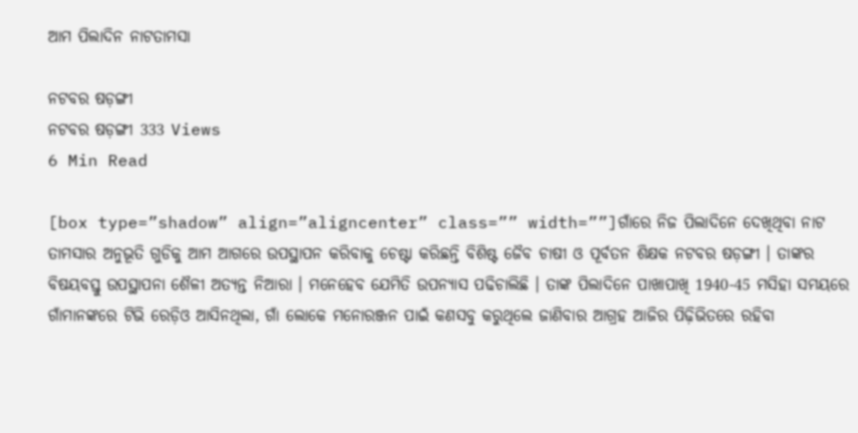ଆମ ପିଲାଦିନ ନାଟତାମସା

ନଟବର ଷଡ଼ଙ୍ଗୀ
ନଟବର ଷଡ଼ଙ୍ଗୀ 333 Views
6 Min Read

[box type=”shadow” align=”aligncenter” class=”” width=””]ଗାଁରେ ନିଜ ପିଲାଦିନେ ଦେଖିଥିବା ନାଟ ତାମସାର ଅନୁଭୂତି ଗୁଡିକୁ ଆମ ଆଗରେ ଉପସ୍ଥାପନ କରିବାକୁ ଚେଷ୍ଟା କରିଛନ୍ତି ବିଶିଷ୍ଟ ଜୈବ ଚାଷୀ ଓ ପୂର୍ବତନ ଶିକ୍ଷକ ନଟବର ଷଡ଼ଙ୍ଗୀ । ତାଙ୍କର ବିଷୟବସ୍ତୁ ଉପସ୍ଥାପନା ଶୈଳୀ ଅତ୍ୟନ୍ତ ନିଆରା । ମନେହେବ ଯେମିତି ଉପନ୍ୟାସ ପଢିଚାଲିଛି । ତାଙ୍କ ପିଲାଦିନେ ପାଖାପାଖି 1940-45 ମସିହା ସମୟରେ ଗାଁମାନଙ୍କରେ ଟିଭି ରେଡ଼ିଓ ଆସିନଥିଲା, ଗାଁ ଲୋକେ ମନୋରଞ୍ଜନ ପାଇଁ କଣସବୁ କରୁଥିଲେ ଜାଣିବାର ଆଗ୍ରହ ଆଜିର ପିଢ଼ିଭିତରେ ରହିବା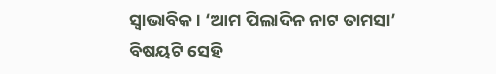ସ୍ୱାଭାବିକ । ‘ଆମ ପିଲାଦିନ ନାଟ ତାମସା’ ବିଷୟଟି ସେହି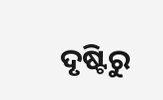ଦୃଷ୍ଟିରୁ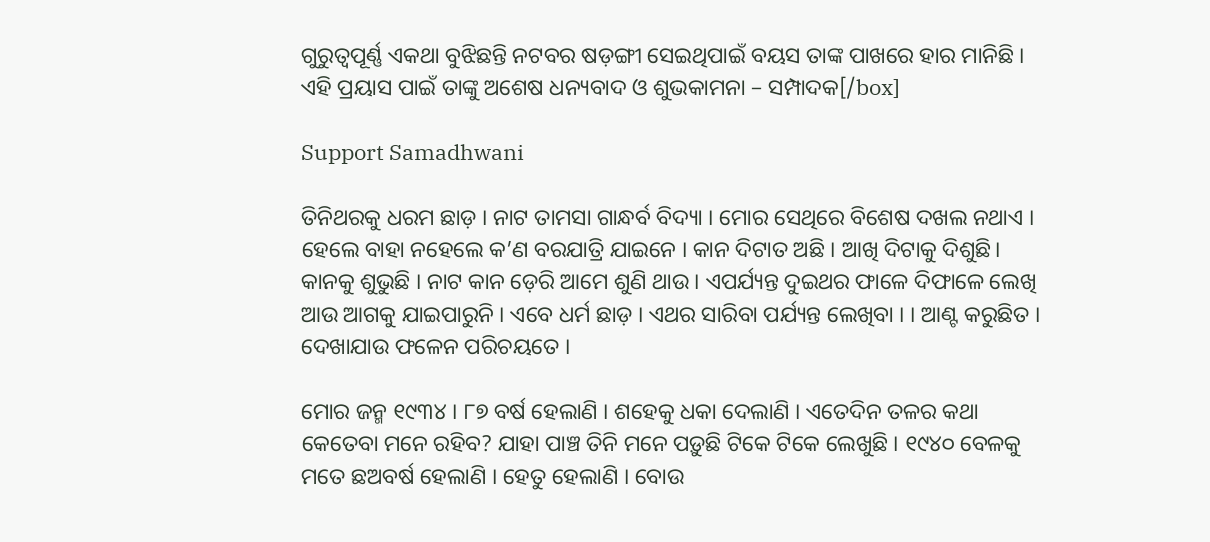ଗୁରୁତ୍ୱପୂର୍ଣ୍ଣ ଏକଥା ବୁଝିଛନ୍ତି ନଟବର ଷଡ଼ଙ୍ଗୀ ସେଇଥିପାଇଁ ବୟସ ତାଙ୍କ ପାଖରେ ହାର ମାନିଛି । ଏହି ପ୍ରୟାସ ପାଇଁ ତାଙ୍କୁ ଅଶେଷ ଧନ୍ୟବାଦ ଓ ଶୁଭକାମନା – ସମ୍ପାଦକ[/box]

Support Samadhwani

ତିନିଥରକୁ ଧରମ ଛାଡ଼ । ନାଟ ତାମସା ଗାନ୍ଧର୍ବ ବିଦ୍ୟା । ମୋର ସେଥିରେ ବିଶେଷ ଦଖଲ ନଥାଏ । ହେଲେ ବାହା ନହେଲେ କ’ଣ ବରଯାତ୍ରି ଯାଇନେ । କାନ ଦିଟାତ ଅଛି । ଆଖି ଦିଟାକୁ ଦିଶୁଛି। କାନକୁ ଶୁଭୁଛି । ନାଟ କାନ ଡ଼େରି ଆମେ ଶୁଣି ଥାଉ । ଏପର୍ଯ୍ୟନ୍ତ ଦୁଇଥର ଫାଳେ ଦିଫାଳେ ଲେଖି ଆଉ ଆଗକୁ ଯାଇପାରୁନି । ଏବେ ଧର୍ମ ଛାଡ଼ । ଏଥର ସାରିବା ପର୍ଯ୍ୟନ୍ତ ଲେଖିବା । । ଆଣ୍ଟ କରୁଛିତ । ଦେଖାଯାଉ ଫଳେନ ପରିଚୟତେ ।

ମୋର ଜନ୍ମ ୧୯୩୪ । ୮୭ ବର୍ଷ ହେଲାଣି । ଶହେକୁ ଧକା ଦେଲାଣି । ଏତେଦିନ ତଳର କଥା କେତେବା ମନେ ରହିବ? ଯାହା ପାଞ୍ଚ ତିନି ମନେ ପଡ଼ୁଛି ଟିକେ ଟିକେ ଲେଖୁଛି । ୧୯୪୦ ବେଳକୁ ମତେ ଛଅବର୍ଷ ହେଲାଣି । ହେତୁ ହେଲାଣି । ବୋଉ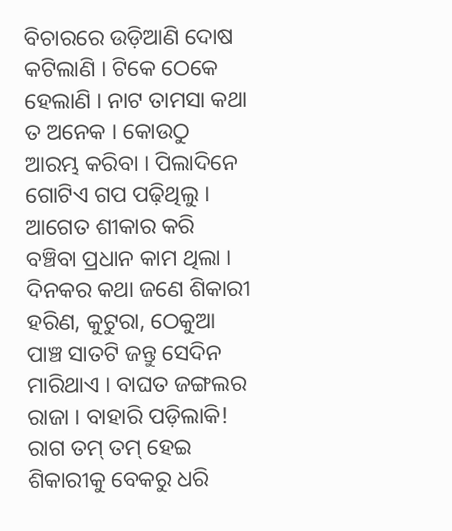ବିଚାରରେ ଉଡ଼ିଆଣି ଦୋଷ କଟିଲାଣି । ଟିକେ ଠେକେ ହେଲାଣି । ନାଟ ତାମସା କଥା ତ ଅନେକ । କୋଉଠୁ ଆରମ୍ଭ କରିବା । ପିଲାଦିନେ ଗୋଟିଏ ଗପ ପଢ଼ିଥିଲୁ । ଆଗେତ ଶୀକାର କରି ବଞ୍ଚିବା ପ୍ରଧାନ କାମ ଥିଲା । ଦିନକର କଥା ଜଣେ ଶିକାରୀ ହରିଣ, କୁଟୁରା, ଠେକୁଆ ପାଞ୍ଚ ସାତଟି ଜନ୍ତୁ ସେଦିନ ମାରିଥାଏ । ବାଘତ ଜଙ୍ଗଲର ରାଜା । ବାହାରି ପଡ଼ିଲାକି! ରାଗ ତମ୍ ତମ୍ ହେଇ ଶିକାରୀକୁ ବେକରୁ ଧରି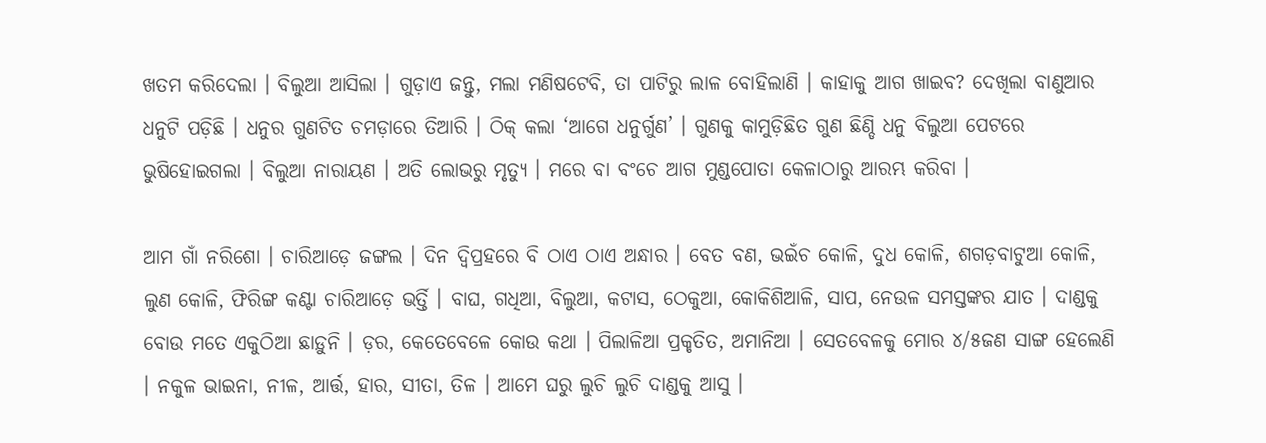ଖତମ କରିଦେଲା । ବିଲୁଆ ଆସିଲା । ଗୁଡ଼ାଏ ଜନ୍ତୁ, ମଲା ମଣିଷଟେବି, ତା ପାଟିରୁ ଲାଳ ବୋହିଲାଣି । କାହାକୁ ଆଗ ଖାଇବ? ଦେଖିଲା ବାଣୁଆର ଧନୁଟି ପଡ଼ିଛି । ଧନୁର ଗୁଣଟିତ ଚମଡ଼ାରେ ତିଆରି । ଠିକ୍ କଲା ‘ଆଗେ ଧନୁର୍ଗୁଣ’ । ଗୁଣକୁ କାମୁଡ଼ିଛିତ ଗୁଣ ଛିଣ୍ଡି ଧନୁ ବିଲୁଆ ପେଟରେ ଭୁଷିହୋଇଗଲା । ବିଲୁଆ ନାରାୟଣ । ଅତି ଲୋଭରୁ ମୃତ୍ୟୁ । ମରେ ବା ବଂଚେ ଆଗ ମୁଣ୍ଡପୋତା କେଳାଠାରୁ ଆରମ୍ଭ କରିବା ।

ଆମ ଗାଁ ନରିଶୋ । ଚାରିଆଡ଼େ ଜଙ୍ଗଲ । ଦିନ ଦ୍ୱିପ୍ରହରେ ବି ଠାଏ ଠାଏ ଅନ୍ଧାର । ବେତ ବଣ, ଭଇଁଚ କୋଳି, ଦୁଧ କୋଳି, ଶଗଡ଼ବାଟୁଆ କୋଳି, ଲୁଣ କୋଳି, ଫିରିଙ୍ଗ କଣ୍ଟା ଚାରିଆଡ଼େ ଭର୍ତ୍ତି । ବାଘ, ଗଧିଆ, ବିଲୁଆ, କଟାସ, ଠେକୁଆ, କୋକିଶିଆଳି, ସାପ, ନେଉଳ ସମସ୍ତଙ୍କର ଯାତ । ଦାଣ୍ଡକୁ ବୋଉ ମତେ ଏକୁଠିଆ ଛାଡ଼ୁନି । ଡ଼ର, କେତେବେଳେ କୋଉ କଥା । ପିଲାଳିଆ ପ୍ରକୃତିତ, ଅମାନିଆ । ସେତବେଳକୁ ମୋର ୪/୫ଜଣ ସାଙ୍ଗ ହେଲେଣି । ନକୁଳ ଭାଇନା, ନୀଳ, ଆର୍ତ୍ତ, ହାର, ସୀତା, ତିଳ । ଆମେ ଘରୁ ଲୁଚି ଲୁଚି ଦାଣ୍ଡକୁ ଆସୁ ।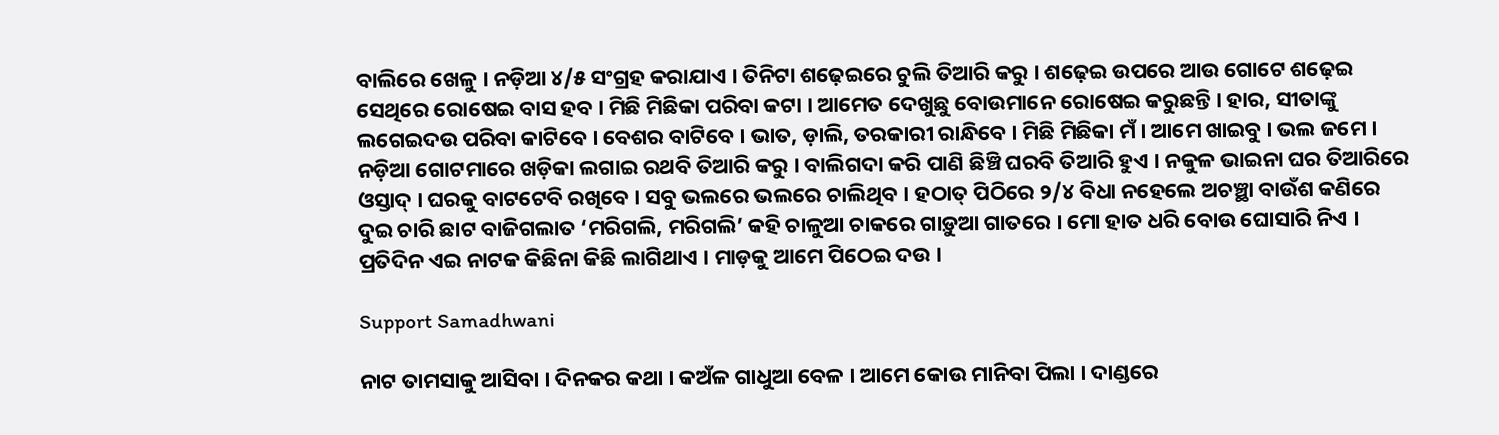ବାଲିରେ ଖେଳୁ । ନଡ଼ିଆ ୪/୫ ସଂଗ୍ରହ କରାଯାଏ । ତିନିଟା ଶଢ଼େଇରେ ଚୁଲି ତିଆରି କରୁ । ଶଢ଼େଇ ଉପରେ ଆଉ ଗୋଟେ ଶଢ଼େଇ ସେଥିରେ ରୋଷେଇ ବାସ ହବ । ମିଛି ମିଛିକା ପରିବା କଟା । ଆମେତ ଦେଖୁଛୁ ବୋଉମାନେ ରୋଷେଇ କରୁଛନ୍ତି । ହାର, ସୀତାଙ୍କୁ ଲଗେଇଦଉ ପରିବା କାଟିବେ । ବେଶର ବାଟିବେ । ଭାତ, ଡ଼ାଲି, ତରକାରୀ ରାନ୍ଧିବେ । ମିଛି ମିଛିକା ମଁ । ଆମେ ଖାଇବୁ । ଭଲ ଜମେ । ନଡ଼ିଆ ଗୋଟମାରେ ଖଡ଼ିକା ଲଗାଇ ରଥବି ତିଆରି କରୁ । ବାଲିଗଦା କରି ପାଣି ଛିଞ୍ଚି ଘରବି ତିଆରି ହୁଏ । ନକୁଳ ଭାଇନା ଘର ତିଆରିରେ ଓସ୍ତାଦ୍ । ଘରକୁ ବାଟଟେବି ରଖିବେ । ସବୁ ଭଲରେ ଭଲରେ ଚାଲିଥିବ । ହଠାତ୍ ପିଠିରେ ୨/୪ ବିଧା ନହେଲେ ଅଚଞ୍ଛା ବାଉଁଶ କଣିରେ ଦୁଇ ଚାରି ଛାଟ ବାଜିଗଲାତ ‘ମରିଗଲି, ମରିଗଲି’ କହି ଚାଳୁଆ ଚାକରେ ଗାଡ଼ୁଆ ଗାତରେ । ମୋ ହାତ ଧରି ବୋଉ ଘୋସାରି ନିଏ । ପ୍ରତିଦିନ ଏଇ ନାଟକ କିଛିନା କିଛି ଲାଗିଥାଏ । ମାଡ଼କୁ ଆମେ ପିଠେଇ ଦଉ ।

Support Samadhwani

ନାଟ ତାମସାକୁ ଆସିବା । ଦିନକର କଥା । କଅଁଳ ଗାଧୁଆ ବେଳ । ଆମେ କୋଉ ମାନିବା ପିଲା । ଦାଣ୍ଡରେ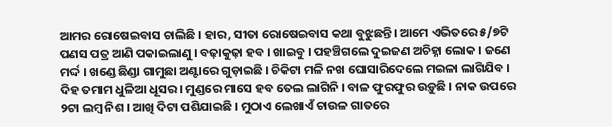ଆମର ରୋଷେଇବାସ ଚାଲିଛି । ହାର, ସୀତା ରୋଷେଇବାସ କଥା ବୁଝୁଛନ୍ତି। ଆମେ ଏଭିତରେ ୫/୭ଟି ପଣସ ପତ୍ର ଆଣି ପକାଇଲାଣୁ । ବଢ଼ାକୁଢ଼ା ହବ । ଖାଇବୁ । ପହଞ୍ଚିଗଲେ ଦୁଇଜଣ ଅଚିହ୍ନା ଲୋକ । ଜଣେ ମର୍ଦ୍ଦ । ଖଣ୍ଡେ ଛିଣ୍ଡା ଗାମୁଛା ଅଣ୍ଟାରେ ଗୁଡ଼ାଇଛି । ଚିକିଟା ମଳି ନଖ ଘୋସାରିଦେଲେ ମଇଳା ଲାଗିଯିବ । ଦିହ ତମାମ ଧୁଳିଆ ଧୂସର । ମୁଣ୍ଡରେ ମାସେ ହବ ତେଲ ଲାଗିନି । ବାଳ ଫୁରଫୁର ଉଡ଼ୁଛି । ନାକ ଉପରେ ୨ଟା ଲମ୍ବ ନିଶ । ଆଖି ଦିଟା ପଶିଯାଇଛି । ମୁଠାଏ ଲେଖାଏଁ ଚାଉଳ ଗାତରେ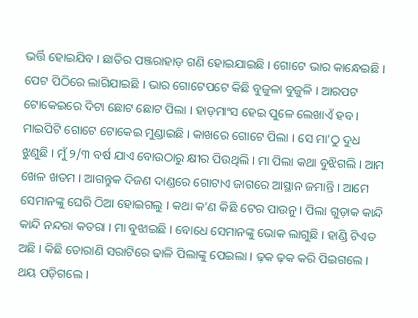ଭର୍ତ୍ତି ହୋଇଯିବ । ଛାତିର ପଞ୍ଜରାହାଡ଼ ଗଣି ହୋଇଯାଇଛି । ଗୋଟେ ଭାର କାନ୍ଧେଇଛି । ପେଟ ପିଠିରେ ଲାଗିଯାଇଛି । ଭାର ଗୋଟେପଟେ କିଛି ବୁଜୁଳା ବୁଜୁଳି । ଆରପଟ ଟୋକେଇରେ ଦିଟା ଛୋଟ ଛୋଟ ପିଲା । ହାଡ଼ମାଂସ ହେଇ ପୁଳେ ଲେଖାଏଁ ହବ । ମାଇପିଟି ଗୋଟେ ଟୋକେଇ ମୁଣ୍ଡାଇଛି । କାଖରେ ଗୋଟେ ପିଲା । ସେ ମା’ଠୁ ଦୁଧ ଝୁଣୁଛି । ମୁଁ ୨/୩ ବର୍ଷ ଯାଏ ବୋଉଠାରୁ କ୍ଷୀର ପିଉଥିଲି । ମା ପିଲା କଥା ବୁଝିଗଲି । ଆମ ଖେଳ ଖତମ । ଆଗନ୍ତୁକ ଦିଜଣ ଦାଣ୍ଡରେ ଗୋଟାଏ ଜାଗରେ ଆସ୍ଥାନ ଜମାନ୍ତି । ଆମେ ସେମାନଙ୍କୁ ଘେରି ଠିଆ ହୋଇଗଲୁ । କଥା କ’ଣ କିଛି ଟେର ପାଉନୁ । ପିଲା ଗୁଡ଼ାକ କାନ୍ଦି କାନ୍ଦି ନନ୍ଦରା କତରା । ମା ବୁଝାଇଛି । ବୋଧେ ସେମାନଙ୍କୁ ଭୋକ ଲାଗୁଛି । ହାଣ୍ଡି ଟିଏତ ଅଛି । କିଛି ତୋରାଣି ସରାଟିରେ ଢାଳି ପିଲାଙ୍କୁ ପେଇଲା । ଢ଼କ ଢ଼କ କରି ପିଇଗଲେ । ଥୟ ପଡ଼ିଗଲେ ।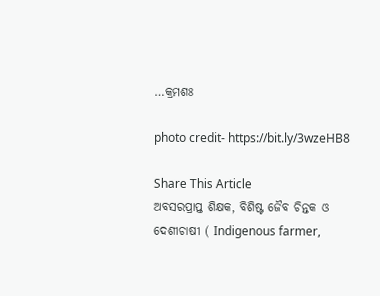…କ୍ରମଶଃ

photo credit- https://bit.ly/3wzeHB8

Share This Article
ଅବସରପ୍ରାପ୍ତ ଶିକ୍ଷକ, ବିଶିଷ୍ଟ ଜୈବ ଚିନ୍ତକ ଓ ଦେଶୀଚାଷୀ ( Indigenous farmer,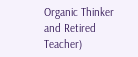Organic Thinker and Retired Teacher)